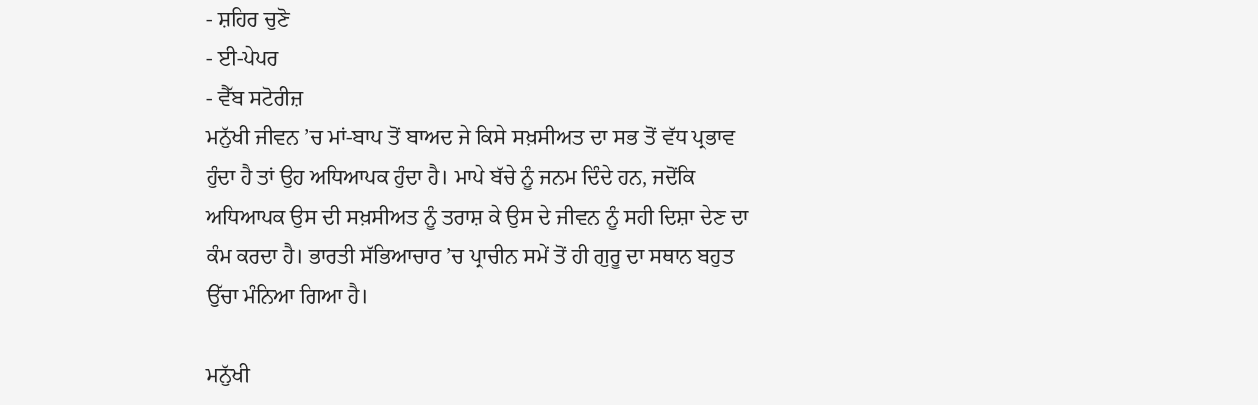- ਸ਼ਹਿਰ ਚੁਣੋ
- ਈ-ਪੇਪਰ
- ਵੈੱਬ ਸਟੋਰੀਜ਼
ਮਨੁੱਖੀ ਜੀਵਨ ’ਚ ਮਾਂ-ਬਾਪ ਤੋਂ ਬਾਅਦ ਜੇ ਕਿਸੇ ਸਖ਼ਸੀਅਤ ਦਾ ਸਭ ਤੋਂ ਵੱਧ ਪ੍ਰਭਾਵ ਹੁੰਦਾ ਹੈ ਤਾਂ ਉਹ ਅਧਿਆਪਕ ਹੁੰਦਾ ਹੈ। ਮਾਪੇ ਬੱਚੇ ਨੂੰ ਜਨਮ ਦਿੰਦੇ ਹਨ, ਜਦੋਂਕਿ ਅਧਿਆਪਕ ਉਸ ਦੀ ਸਖ਼ਸੀਅਤ ਨੂੰ ਤਰਾਸ਼ ਕੇ ਉਸ ਦੇ ਜੀਵਨ ਨੂੰ ਸਹੀ ਦਿਸ਼ਾ ਦੇਣ ਦਾ ਕੰਮ ਕਰਦਾ ਹੈ। ਭਾਰਤੀ ਸੱਭਿਆਚਾਰ ’ਚ ਪ੍ਰਾਚੀਨ ਸਮੇਂ ਤੋਂ ਹੀ ਗੁਰੂ ਦਾ ਸਥਾਨ ਬਹੁਤ ਉੱਚਾ ਮੰਨਿਆ ਗਿਆ ਹੈ।

ਮਨੁੱਖੀ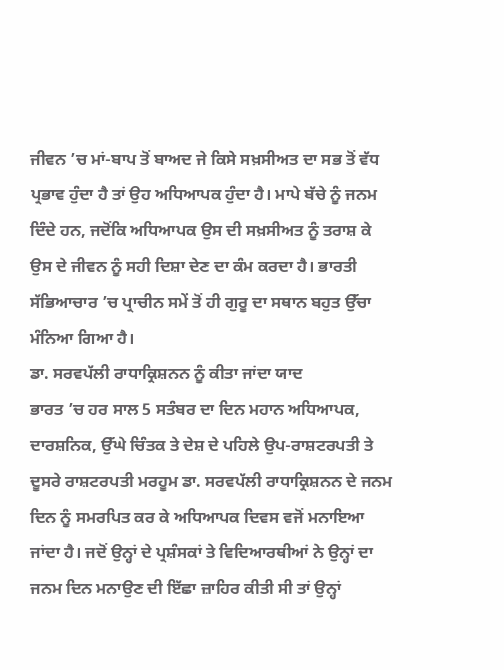ਜੀਵਨ ’ਚ ਮਾਂ-ਬਾਪ ਤੋਂ ਬਾਅਦ ਜੇ ਕਿਸੇ ਸਖ਼ਸੀਅਤ ਦਾ ਸਭ ਤੋਂ ਵੱਧ ਪ੍ਰਭਾਵ ਹੁੰਦਾ ਹੈ ਤਾਂ ਉਹ ਅਧਿਆਪਕ ਹੁੰਦਾ ਹੈ। ਮਾਪੇ ਬੱਚੇ ਨੂੰ ਜਨਮ ਦਿੰਦੇ ਹਨ, ਜਦੋਂਕਿ ਅਧਿਆਪਕ ਉਸ ਦੀ ਸਖ਼ਸੀਅਤ ਨੂੰ ਤਰਾਸ਼ ਕੇ ਉਸ ਦੇ ਜੀਵਨ ਨੂੰ ਸਹੀ ਦਿਸ਼ਾ ਦੇਣ ਦਾ ਕੰਮ ਕਰਦਾ ਹੈ। ਭਾਰਤੀ ਸੱਭਿਆਚਾਰ ’ਚ ਪ੍ਰਾਚੀਨ ਸਮੇਂ ਤੋਂ ਹੀ ਗੁਰੂ ਦਾ ਸਥਾਨ ਬਹੁਤ ਉੱਚਾ ਮੰਨਿਆ ਗਿਆ ਹੈ।
ਡਾ. ਸਰਵਪੱਲੀ ਰਾਧਾਕ੍ਰਿਸ਼ਨਨ ਨੂੰ ਕੀਤਾ ਜਾਂਦਾ ਯਾਦ
ਭਾਰਤ ’ਚ ਹਰ ਸਾਲ 5 ਸਤੰਬਰ ਦਾ ਦਿਨ ਮਹਾਨ ਅਧਿਆਪਕ, ਦਾਰਸ਼ਨਿਕ, ਉੱਘੇ ਚਿੰਤਕ ਤੇ ਦੇਸ਼ ਦੇ ਪਹਿਲੇ ਉਪ-ਰਾਸ਼ਟਰਪਤੀ ਤੇ ਦੂਸਰੇ ਰਾਸ਼ਟਰਪਤੀ ਮਰਹੂਮ ਡਾ. ਸਰਵਪੱਲੀ ਰਾਧਾਕ੍ਰਿਸ਼ਨਨ ਦੇ ਜਨਮ ਦਿਨ ਨੂੰ ਸਮਰਪਿਤ ਕਰ ਕੇ ਅਧਿਆਪਕ ਦਿਵਸ ਵਜੋਂ ਮਨਾਇਆ ਜਾਂਦਾ ਹੈ। ਜਦੋਂ ਉਨ੍ਹਾਂ ਦੇ ਪ੍ਰਸ਼ੰਸਕਾਂ ਤੇ ਵਿਦਿਆਰਥੀਆਂ ਨੇ ਉਨ੍ਹਾਂ ਦਾ ਜਨਮ ਦਿਨ ਮਨਾਉਣ ਦੀ ਇੱਛਾ ਜ਼ਾਹਿਰ ਕੀਤੀ ਸੀ ਤਾਂ ਉਨ੍ਹਾਂ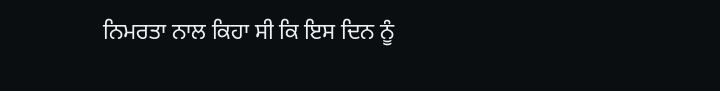ਨਿਮਰਤਾ ਨਾਲ ਕਿਹਾ ਸੀ ਕਿ ਇਸ ਦਿਨ ਨੂੰ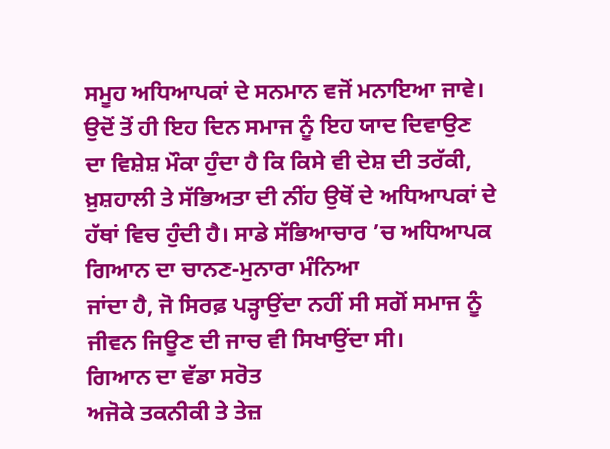ਸਮੂਹ ਅਧਿਆਪਕਾਂ ਦੇ ਸਨਮਾਨ ਵਜੋਂ ਮਨਾਇਆ ਜਾਵੇ। ਉਦੋਂ ਤੋਂ ਹੀ ਇਹ ਦਿਨ ਸਮਾਜ ਨੂੰ ਇਹ ਯਾਦ ਦਿਵਾਉਣ ਦਾ ਵਿਸ਼ੇਸ਼ ਮੌਕਾ ਹੁੰਦਾ ਹੈ ਕਿ ਕਿਸੇ ਵੀ ਦੇਸ਼ ਦੀ ਤਰੱਕੀ, ਖ਼ੁਸ਼ਹਾਲੀ ਤੇ ਸੱਭਿਅਤਾ ਦੀ ਨੀਂਹ ਉਥੋਂ ਦੇ ਅਧਿਆਪਕਾਂ ਦੇ ਹੱਥਾਂ ਵਿਚ ਹੁੰਦੀ ਹੈ। ਸਾਡੇ ਸੱਭਿਆਚਾਰ ’ਚ ਅਧਿਆਪਕ ਗਿਆਨ ਦਾ ਚਾਨਣ-ਮੁਨਾਰਾ ਮੰਨਿਆ
ਜਾਂਦਾ ਹੈ, ਜੋ ਸਿਰਫ਼ ਪੜ੍ਹਾਉਂਦਾ ਨਹੀਂ ਸੀ ਸਗੋਂ ਸਮਾਜ ਨੂੰ ਜੀਵਨ ਜਿਊਣ ਦੀ ਜਾਚ ਵੀ ਸਿਖਾਉਂਦਾ ਸੀ।
ਗਿਆਨ ਦਾ ਵੱਡਾ ਸਰੋਤ
ਅਜੋਕੇ ਤਕਨੀਕੀ ਤੇ ਤੇਜ਼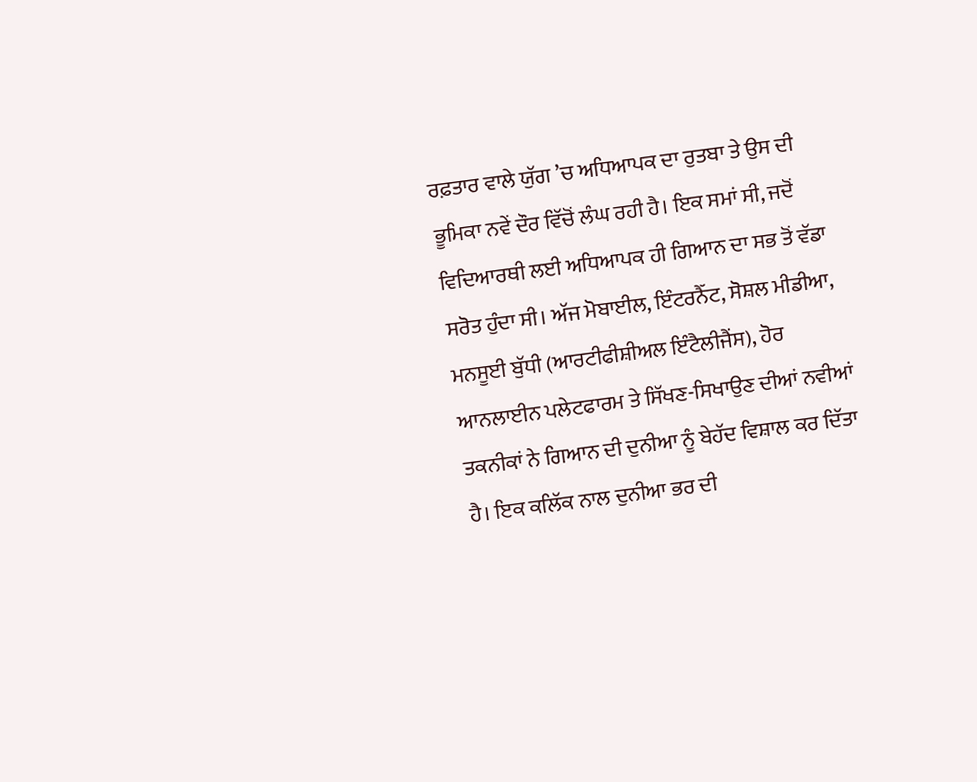ਰਫ਼ਤਾਰ ਵਾਲੇ ਯੁੱਗ ’ਚ ਅਧਿਆਪਕ ਦਾ ਰੁਤਬਾ ਤੇ ਉਸ ਦੀ ਭੂਮਿਕਾ ਨਵੇਂ ਦੌਰ ਵਿੱਚੋਂ ਲੰਘ ਰਹੀ ਹੈ। ਇਕ ਸਮਾਂ ਸੀ, ਜਦੋਂ ਵਿਦਿਆਰਥੀ ਲਈ ਅਧਿਆਪਕ ਹੀ ਗਿਆਨ ਦਾ ਸਭ ਤੋਂ ਵੱਡਾ ਸਰੋਤ ਹੁੰਦਾ ਸੀ। ਅੱਜ ਮੋਬਾਈਲ, ਇੰਟਰਨੈੱਟ, ਸੋਸ਼ਲ ਮੀਡੀਆ, ਮਨਸੂਈ ਬੁੱਧੀ (ਆਰਟੀਫੀਸ਼ੀਅਲ ਇੰਟੈਲੀਜੈਂਸ), ਹੋਰ ਆਨਲਾਈਨ ਪਲੇਟਫਾਰਮ ਤੇ ਸਿੱਖਣ-ਸਿਖਾਉਣ ਦੀਆਂ ਨਵੀਆਂ ਤਕਨੀਕਾਂ ਨੇ ਗਿਆਨ ਦੀ ਦੁਨੀਆ ਨੂੰ ਬੇਹੱਦ ਵਿਸ਼ਾਲ ਕਰ ਦਿੱਤਾ ਹੈ। ਇਕ ਕਲਿੱਕ ਨਾਲ ਦੁਨੀਆ ਭਰ ਦੀ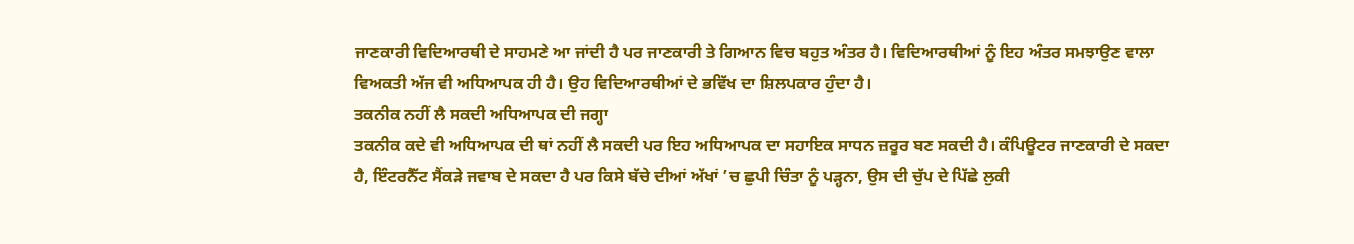ਜਾਣਕਾਰੀ ਵਿਦਿਆਰਥੀ ਦੇ ਸਾਹਮਣੇ ਆ ਜਾਂਦੀ ਹੈ ਪਰ ਜਾਣਕਾਰੀ ਤੇ ਗਿਆਨ ਵਿਚ ਬਹੁਤ ਅੰਤਰ ਹੈ। ਵਿਦਿਆਰਥੀਆਂ ਨੂੰ ਇਹ ਅੰਤਰ ਸਮਝਾਉਣ ਵਾਲਾ ਵਿਅਕਤੀ ਅੱਜ ਵੀ ਅਧਿਆਪਕ ਹੀ ਹੈ। ਉਹ ਵਿਦਿਆਰਥੀਆਂ ਦੇ ਭਵਿੱਖ ਦਾ ਸ਼ਿਲਪਕਾਰ ਹੁੰਦਾ ਹੈ।
ਤਕਨੀਕ ਨਹੀਂ ਲੈ ਸਕਦੀ ਅਧਿਆਪਕ ਦੀ ਜਗ੍ਹਾ
ਤਕਨੀਕ ਕਦੇ ਵੀ ਅਧਿਆਪਕ ਦੀ ਥਾਂ ਨਹੀਂ ਲੈ ਸਕਦੀ ਪਰ ਇਹ ਅਧਿਆਪਕ ਦਾ ਸਹਾਇਕ ਸਾਧਨ ਜ਼ਰੂਰ ਬਣ ਸਕਦੀ ਹੈ। ਕੰਪਿਊਟਰ ਜਾਣਕਾਰੀ ਦੇ ਸਕਦਾ ਹੈ, ਇੰਟਰਨੈੱਟ ਸੈਂਕੜੇ ਜਵਾਬ ਦੇ ਸਕਦਾ ਹੈ ਪਰ ਕਿਸੇ ਬੱਚੇ ਦੀਆਂ ਅੱਖਾਂ ’ਚ ਛੁਪੀ ਚਿੰਤਾ ਨੂੰ ਪੜ੍ਹਨਾ, ਉਸ ਦੀ ਚੁੱਪ ਦੇ ਪਿੱਛੇ ਲੁਕੀ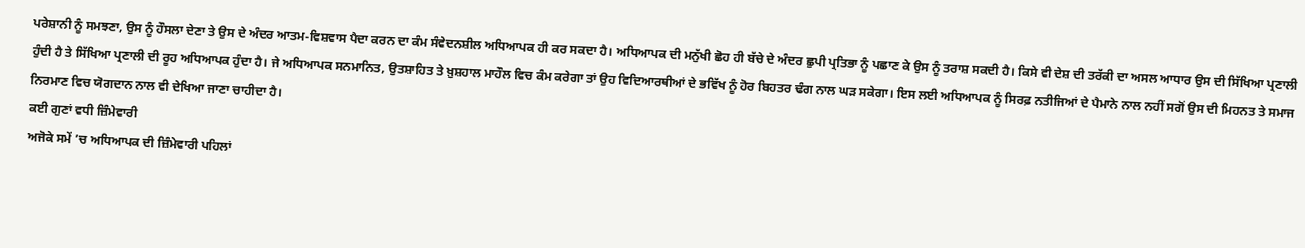ਪਰੇਸ਼ਾਨੀ ਨੂੰ ਸਮਝਣਾ, ਉਸ ਨੂੰ ਹੌਸਲਾ ਦੇਣਾ ਤੇ ਉਸ ਦੇ ਅੰਦਰ ਆਤਮ-ਵਿਸ਼ਵਾਸ ਪੈਦਾ ਕਰਨ ਦਾ ਕੰਮ ਸੰਵੇਦਨਸ਼ੀਲ ਅਧਿਆਪਕ ਹੀ ਕਰ ਸਕਦਾ ਹੈ। ਅਧਿਆਪਕ ਦੀ ਮਨੁੱਖੀ ਛੋਹ ਹੀ ਬੱਚੇ ਦੇ ਅੰਦਰ ਛੁਪੀ ਪ੍ਰਤਿਭਾ ਨੂੰ ਪਛਾਣ ਕੇ ਉਸ ਨੂੰ ਤਰਾਸ਼ ਸਕਦੀ ਹੈ। ਕਿਸੇ ਵੀ ਦੇਸ਼ ਦੀ ਤਰੱਕੀ ਦਾ ਅਸਲ ਆਧਾਰ ਉਸ ਦੀ ਸਿੱਖਿਆ ਪ੍ਰਣਾਲੀ ਹੁੰਦੀ ਹੈ ਤੇ ਸਿੱਖਿਆ ਪ੍ਰਣਾਲੀ ਦੀ ਰੂਹ ਅਧਿਆਪਕ ਹੁੰਦਾ ਹੈ। ਜੇ ਅਧਿਆਪਕ ਸਨਮਾਨਿਤ, ਉਤਸ਼ਾਹਿਤ ਤੇ ਖ਼ੁਸ਼ਹਾਲ ਮਾਹੌਲ ਵਿਚ ਕੰਮ ਕਰੇਗਾ ਤਾਂ ਉਹ ਵਿਦਿਆਰਥੀਆਂ ਦੇ ਭਵਿੱਖ ਨੂੰ ਹੋਰ ਬਿਹਤਰ ਢੰਗ ਨਾਲ ਘੜ ਸਕੇਗਾ। ਇਸ ਲਈ ਅਧਿਆਪਕ ਨੂੰ ਸਿਰਫ਼ ਨਤੀਜਿਆਂ ਦੇ ਪੈਮਾਨੇ ਨਾਲ ਨਹੀਂ ਸਗੋਂ ਉਸ ਦੀ ਮਿਹਨਤ ਤੇ ਸਮਾਜ ਨਿਰਮਾਣ ਵਿਚ ਯੋਗਦਾਨ ਨਾਲ ਵੀ ਦੇਖਿਆ ਜਾਣਾ ਚਾਹੀਦਾ ਹੈ।
ਕਈ ਗੁਣਾਂ ਵਧੀ ਜ਼ਿੰਮੇਵਾਰੀ
ਅਜੋਕੇ ਸਮੇਂ ’ਚ ਅਧਿਆਪਕ ਦੀ ਜ਼ਿੰਮੇਵਾਰੀ ਪਹਿਲਾਂ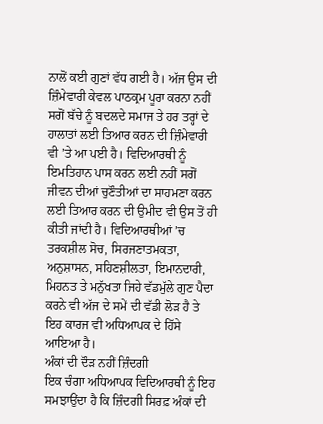ਨਾਲੋਂ ਕਈ ਗੁਣਾਂ ਵੱਧ ਗਈ ਹੈ। ਅੱਜ ਉਸ ਦੀ ਜ਼ਿੰਮੇਵਾਰੀ ਕੇਵਲ ਪਾਠਕ੍ਰਮ ਪੂਰਾ ਕਰਨਾ ਨਹੀਂ ਸਗੋਂ ਬੱਚੇ ਨੂੰ ਬਦਲਦੇ ਸਮਾਜ ਤੇ ਹਰ ਤਰ੍ਹਾਂ ਦੇ ਹਾਲਾਤਾਂ ਲਈ ਤਿਆਰ ਕਰਨ ਦੀ ਜ਼ਿੰਮੇਵਾਰੀ ਵੀ ’ਤੇ ਆ ਪਈ ਹੈ। ਵਿਦਿਆਰਥੀ ਨੂੰ ਇਮਤਿਹਾਨ ਪਾਸ ਕਰਨ ਲਈ ਨਹੀਂ ਸਗੋਂ ਜੀਵਨ ਦੀਆਂ ਚੁਣੌਤੀਆਂ ਦਾ ਸਾਹਮਣਾ ਕਰਨ ਲਈ ਤਿਆਰ ਕਰਨ ਦੀ ਉਮੀਦ ਵੀ ਉਸ ਤੋਂ ਹੀ ਕੀਤੀ ਜਾਂਦੀ ਹੈ। ਵਿਦਿਆਰਥੀਆਂ ’ਚ ਤਰਕਸ਼ੀਲ ਸੋਚ, ਸਿਰਜਣਾਤਮਕਤਾ, ਅਨੁਸ਼ਾਸਨ, ਸਹਿਣਸ਼ੀਲਤਾ, ਇਮਾਨਦਾਰੀ, ਮਿਹਨਤ ਤੇ ਮਨੁੱਖਤਾ ਜਿਹੇ ਵੱਡਮੁੱਲੇ ਗੁਣ ਪੈਦਾ ਕਰਨੇ ਵੀ ਅੱਜ ਦੇ ਸਮੇਂ ਦੀ ਵੱਡੀ ਲੋੜ ਹੈ ਤੇ ਇਹ ਕਾਰਜ ਵੀ ਅਧਿਆਪਕ ਦੇ ਹਿੱਸੇ ਆਇਆ ਹੈ।
ਅੰਕਾਂ ਦੀ ਦੌੜ ਨਹੀਂ ਜ਼ਿੰਦਗੀ
ਇਕ ਚੰਗਾ ਅਧਿਆਪਕ ਵਿਦਿਆਰਥੀ ਨੂੰ ਇਹ ਸਮਝਾਉਂਦਾ ਹੈ ਕਿ ਜ਼ਿੰਦਗੀ ਸਿਰਫ਼ ਅੰਕਾਂ ਦੀ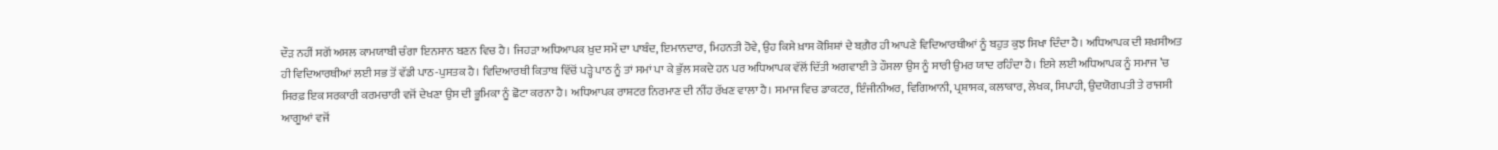ਦੌੜ ਨਹੀਂ ਸਗੋਂ ਅਸਲ ਕਾਮਯਾਬੀ ਚੰਗਾ ਇਨਸਾਨ ਬਣਨ ਵਿਚ ਹੈ। ਜਿਹੜਾ ਅਧਿਆਪਕ ਖ਼ੁਦ ਸਮੇਂ ਦਾ ਪਾਬੰਦ, ਇਮਾਨਦਾਰ, ਮਿਹਨਤੀ ਹੋਵੇ, ਉਹ ਕਿਸੇ ਖ਼ਾਸ ਕੋਸ਼ਿਸ਼ਾਂ ਦੇ ਬਗ਼ੈਰ ਹੀ ਆਪਣੇ ਵਿਦਿਆਰਥੀਆਂ ਨੂੰ ਬਹੁਤ ਕੁਝ ਸਿਖਾ ਦਿੰਦਾ ਹੈ। ਅਧਿਆਪਕ ਦੀ ਸ਼ਖ਼ਸੀਅਤ ਹੀ ਵਿਦਿਆਰਥੀਆਂ ਲਈ ਸਭ ਤੋਂ ਵੱਡੀ ਪਾਠ-ਪੁਸਤਕ ਹੈ। ਵਿਦਿਆਰਥੀ ਕਿਤਾਬ ਵਿੱਚੋਂ ਪੜ੍ਹੇ ਪਾਠ ਨੂੰ ਤਾਂ ਸਮਾਂ ਪਾ ਕੇ ਭੁੱਲ ਸਕਦੇ ਹਨ ਪਰ ਅਧਿਆਪਕ ਵੱਲੋਂ ਦਿੱਤੀ ਅਗਵਾਈ ਤੇ ਹੌਸਲਾ ਉਸ ਨੂੰ ਸਾਰੀ ਉਮਰ ਯਾਦ ਰਹਿੰਦਾ ਹੈ। ਇਸੇ ਲਈ ਅਧਿਆਪਕ ਨੂੰ ਸਮਾਜ ’ਚ ਸਿਰਫ਼ ਇਕ ਸਰਕਾਰੀ ਕਰਮਚਾਰੀ ਵਜੋਂ ਦੇਖਣਾ ਉਸ ਦੀ ਭੂਮਿਕਾ ਨੂੰ ਛੋਟਾ ਕਰਨਾ ਹੈ। ਅਧਿਆਪਕ ਰਾਸ਼ਟਰ ਨਿਰਮਾਣ ਦੀ ਨੀਂਹ ਰੱਖਣ ਵਾਲਾ ਹੈ। ਸਮਾਜ ਵਿਚ ਡਾਕਟਰ, ਇੰਜੀਨੀਅਰ, ਵਿਗਿਆਨੀ, ਪ੍ਰਸ਼ਾਸਕ, ਕਲਾਕਾਰ, ਲੇਖਕ, ਸਿਪਾਹੀ, ਉਦਯੋਗਪਤੀ ਤੇ ਰਾਜਸੀ ਆਗੂਆਂ ਵਜੋਂ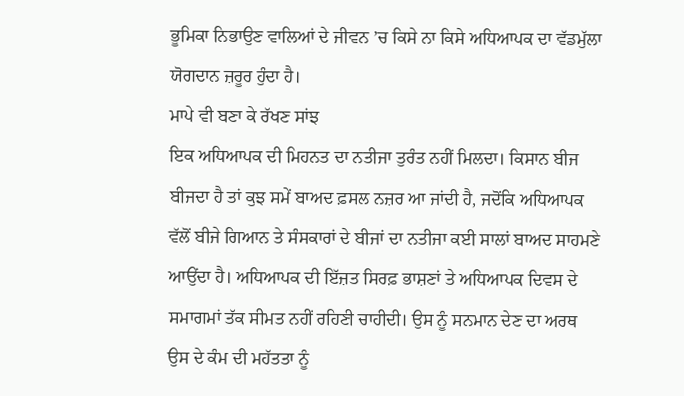ਭੂਮਿਕਾ ਨਿਭਾਉਣ ਵਾਲਿਆਂ ਦੇ ਜੀਵਨ ’ਚ ਕਿਸੇ ਨਾ ਕਿਸੇ ਅਧਿਆਪਕ ਦਾ ਵੱਡਮੁੱਲਾ ਯੋਗਦਾਨ ਜ਼ਰੂਰ ਹੁੰਦਾ ਹੈ।
ਮਾਪੇ ਵੀ ਬਣਾ ਕੇ ਰੱਖਣ ਸਾਂਝ
ਇਕ ਅਧਿਆਪਕ ਦੀ ਮਿਹਨਤ ਦਾ ਨਤੀਜਾ ਤੁਰੰਤ ਨਹੀਂ ਮਿਲਦਾ। ਕਿਸਾਨ ਬੀਜ ਬੀਜਦਾ ਹੈ ਤਾਂ ਕੁਝ ਸਮੇਂ ਬਾਅਦ ਫ਼ਸਲ ਨਜ਼ਰ ਆ ਜਾਂਦੀ ਹੈ, ਜਦੋਂਕਿ ਅਧਿਆਪਕ ਵੱਲੋਂ ਬੀਜੇ ਗਿਆਨ ਤੇ ਸੰਸਕਾਰਾਂ ਦੇ ਬੀਜਾਂ ਦਾ ਨਤੀਜਾ ਕਈ ਸਾਲਾਂ ਬਾਅਦ ਸਾਹਮਣੇ ਆਉਂਦਾ ਹੈ। ਅਧਿਆਪਕ ਦੀ ਇੱਜ਼ਤ ਸਿਰਫ਼ ਭਾਸ਼ਣਾਂ ਤੇ ਅਧਿਆਪਕ ਦਿਵਸ ਦੇ ਸਮਾਗਮਾਂ ਤੱਕ ਸੀਮਤ ਨਹੀਂ ਰਹਿਣੀ ਚਾਹੀਦੀ। ਉਸ ਨੂੰ ਸਨਮਾਨ ਦੇਣ ਦਾ ਅਰਥ ਉਸ ਦੇ ਕੰਮ ਦੀ ਮਹੱਤਤਾ ਨੂੰ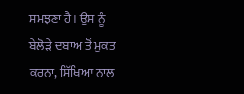ਸਮਝਣਾ ਹੈ। ਉਸ ਨੂੰ ਬੇਲੋੜੇ ਦਬਾਅ ਤੋਂ ਮੁਕਤ ਕਰਨਾ, ਸਿੱਖਿਆ ਨਾਲ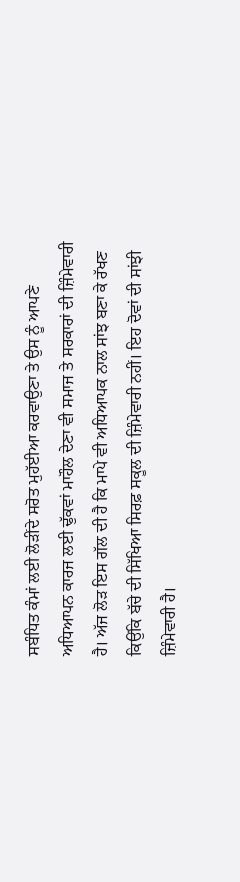ਸਬੰਧਿਤ ਕੰਮਾਂ ਲਈ ਲੋੜੀਂਦੇ ਸਰੋਤ ਮੁਹੱਈਆ ਕਰਵਾਉਣਾ ਤੇ ਉਸ ਨੂੰ ਆਪਣੇ ਅਧਿਆਪਨ ਕਾਰਜ ਲਈ ਢੁੱਕਵਾਂ ਮਾਹੌਲ ਦੇਣਾ ਵੀ ਸਮਾਜ ਤੇ ਸਰਕਾਰਾਂ ਦੀ ਜ਼ਿੰਮੇਵਾਰੀ ਹੈ। ਅੱਜ ਲੋੜ ਇਸ ਗੱਲ ਦੀ ਹੈ ਕਿ ਮਾਪੇ ਵੀ ਅਧਿਆਪਕ ਨਾਲ ਸਾਂਝ ਬਣਾ ਕੇ ਰੱਖਣ ਕਿਉਂਕਿ ਬੱਚੇ ਦੀ ਸਿੱਖਿਆ ਸਿਰਫ਼ ਸਕੂਲ ਦੀ ਜ਼ਿੰਮੇਵਾਰੀ ਨਹੀਂ। ਇਹ ਦੋਵਾਂ ਦੀ ਸਾਂਝੀ ਜ਼ਿੰਮੇਵਾਰੀ ਹੈ।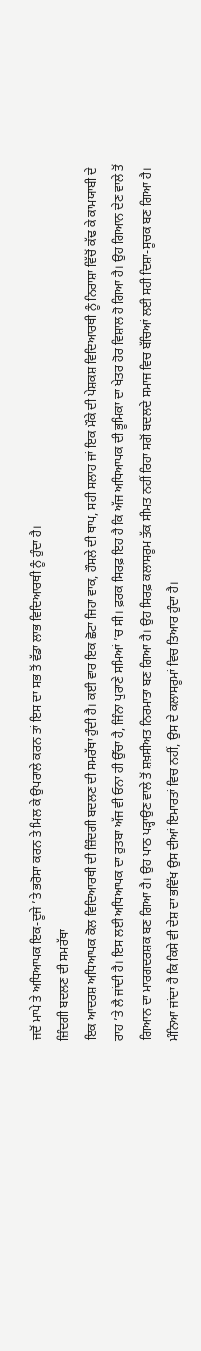ਜਦੋਂ ਮਾਪੇ ਤੇ ਅਧਿਆਪਕ ਇਕ-ਦੂਜੇ ’ਤੇ ਭਰੋਸਾ ਕਰਨ ਤੇ ਮਿਲ ਕੇ ਉਪਰਾਲੇ ਕਰਨ ਤਾਂ ਇਸ ਦਾ ਸਭ ਤੋਂ ਵੱਡਾ ਲਾਭ ਵਿਦਿਆਰਥੀ ਨੂੰ ਹੁੰਦਾ ਹੈ।
ਜ਼ਿੰਦਗੀ ਬਦਲਣ ਦੀ ਸਮਰੱਥਾ
ਇਕ ਆਦਰਸ਼ ਅਧਿਆਪਕ ਕੋਲ ਵਿਦਿਆਰਥੀ ਦੀ ਜ਼ਿੰਦਗੀ ਬਦਲਣ ਦੀ ਸਮਰੱਥਾ ਹੁੰਦੀ ਹੈ। ਕਈ ਵਾਰ ਇਕ ਛੋਟਾ ਜਿਹਾ ਵਾਕ, ਹੌਸਲੇ ਦੀ ਥਾਪ, ਸਹੀ ਸਲਾਹ ਜਾਂ ਇਕ ਮੌਕੇ ਦੀ ਪੇਸ਼ਕਸ਼ ਵਿਦਿਆਰਥੀ ਨੂੰ ਨਿਰਾਸ਼ਾ ਵਿੱਚੋਂ ਕੱਢ ਕੇ ਕਾਮਯਾਬੀ ਦੇ ਰਾਹ ’ਤੇ ਲੈ ਜਾਂਦੀ ਹੈ। ਇਸ ਲਈ ਅਧਿਆਪਕ ਦਾ ਰੁਤਬਾ ਅੱਜ ਵੀ ਓਨਾ ਹੀ ਉੱਚਾ ਹੈ, ਜਿੰਨਾ ਪੁਰਾਣੇ ਸਮਿਆਂ ’ਚ ਸੀ। ਫ਼ਰਕ ਸਿਰਫ਼ ਇਹ ਹੈ ਕਿ ਅੱਜ ਅਧਿਆਪਕ ਦੀ ਭੂਮਿਕਾ ਦਾ ਖੇਤਰ ਹੋਰ ਵਿਸ਼ਾਲ ਹੋ ਗਿਆ ਹੈ। ਉਹ ਗਿਆਨ ਦੇਣ ਵਾਲੇ ਤੋਂ ਗਿਆਨ ਦਾ ਮਾਰਗਦਰਸ਼ਕ ਬਣ ਗਿਆ ਹੈ। ਉਹ ਪਾਠ ਪੜ੍ਹਾਉਣ ਵਾਲੇ ਤੋਂ ਸ਼ਖ਼ਸੀਅਤ ਨਿਰਮਾਤਾ ਬਣ ਗਿਆ ਹੈ। ਉਹ ਸਿਰਫ਼ ਕਲਾਸਰੂਮ ਤੱਕ ਸੀਮਤ ਨਹੀਂ ਰਿਹਾ ਸਗੋਂ ਬਦਲਦੇ ਸਮਾਜ ਵਿਚ ਬੱਚਿਆਂ ਲਈ ਸਹੀ ਦਿਸ਼ਾ-ਸੂਚਕ ਬਣ ਗਿਆ ਹੈ। ਮੰਨਿਆ ਜਾਂਦਾ ਹੈ ਕਿ ਕਿਸੇ ਵੀ ਦੇਸ਼ ਦਾ ਭਵਿੱਖ ਉਸ ਦੀਆਂ ਇਮਾਰਤਾਂ ਵਿਚ ਨਹੀਂ, ਉਸ ਦੇ ਕਲਾਸਰੂਮਾਂ ਵਿਚ ਤਿਆਰ ਹੁੰਦਾ ਹੈ।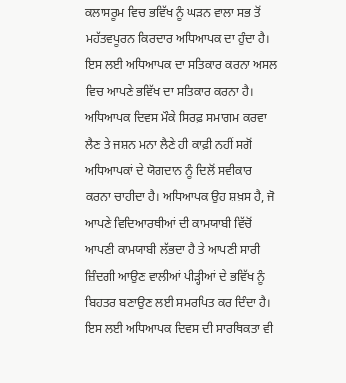ਕਲਾਸਰੂਮ ਵਿਚ ਭਵਿੱਖ ਨੂੰ ਘੜਨ ਵਾਲਾ ਸਭ ਤੋਂ ਮਹੱਤਵਪੂਰਨ ਕਿਰਦਾਰ ਅਧਿਆਪਕ ਦਾ ਹੁੰਦਾ ਹੈ। ਇਸ ਲਈ ਅਧਿਆਪਕ ਦਾ ਸਤਿਕਾਰ ਕਰਨਾ ਅਸਲ ਵਿਚ ਆਪਣੇ ਭਵਿੱਖ ਦਾ ਸਤਿਕਾਰ ਕਰਨਾ ਹੈ।
ਅਧਿਆਪਕ ਦਿਵਸ ਮੌਕੇ ਸਿਰਫ਼ ਸਮਾਗਮ ਕਰਵਾ ਲੈਣ ਤੇ ਜਸ਼ਨ ਮਨਾ ਲੈਣੇ ਹੀ ਕਾਫ਼ੀ ਨਹੀਂ ਸਗੋਂ ਅਧਿਆਪਕਾਂ ਦੇ ਯੋਗਦਾਨ ਨੂੰ ਦਿਲੋਂ ਸਵੀਕਾਰ ਕਰਨਾ ਚਾਹੀਦਾ ਹੈ। ਅਧਿਆਪਕ ਉਹ ਸ਼ਖ਼ਸ ਹੈ, ਜੋ ਆਪਣੇ ਵਿਦਿਆਰਥੀਆਂ ਦੀ ਕਾਮਯਾਬੀ ਵਿੱਚੋਂ ਆਪਣੀ ਕਾਮਯਾਬੀ ਲੱਭਦਾ ਹੈ ਤੇ ਆਪਣੀ ਸਾਰੀ ਜ਼ਿੰਦਗੀ ਆਉਣ ਵਾਲੀਆਂ ਪੀੜ੍ਹੀਆਂ ਦੇ ਭਵਿੱਖ ਨੂੰ ਬਿਹਤਰ ਬਣਾਉਣ ਲਈ ਸਮਰਪਿਤ ਕਰ ਦਿੰਦਾ ਹੈ। ਇਸ ਲਈ ਅਧਿਆਪਕ ਦਿਵਸ ਦੀ ਸਾਰਥਿਕਤਾ ਵੀ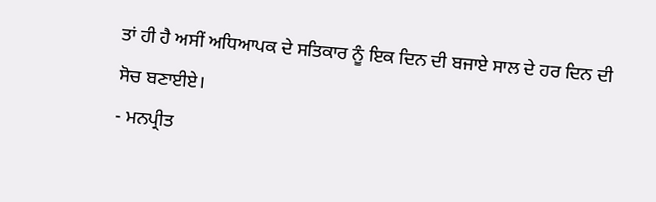ਤਾਂ ਹੀ ਹੈ ਅਸੀਂ ਅਧਿਆਪਕ ਦੇ ਸਤਿਕਾਰ ਨੂੰ ਇਕ ਦਿਨ ਦੀ ਬਜਾਏ ਸਾਲ ਦੇ ਹਰ ਦਿਨ ਦੀ ਸੋਚ ਬਣਾਈਏ।
- ਮਨਪ੍ਰੀਤ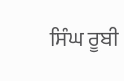ਸਿੰਘ ਰੂਬੀ